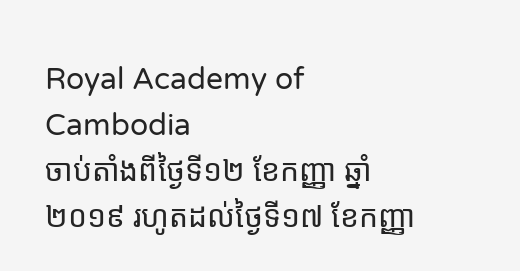Royal Academy of Cambodia
ចាប់តាំងពីថ្ងៃទី១២ ខែកញ្ញា ឆ្នាំ២០១៩ រហូតដល់ថ្ងៃទី១៧ ខែកញ្ញា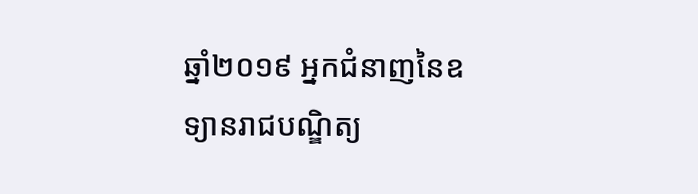ឆ្នាំ២០១៩ អ្នកជំនាញនៃឧទ្យានរាជបណ្ឌិត្យ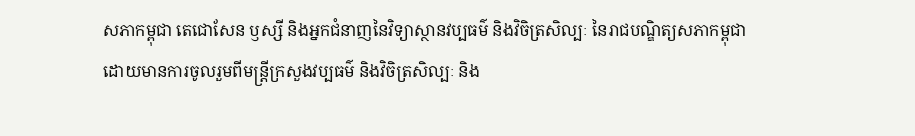សភាកម្ពុជា តេជោសែន ឫស្សី និងអ្នកជំនាញនៃវិទ្យាស្ថានវប្បធម៌ និងវិចិត្រសិល្បៈ នៃរាជបណ្ឌិត្យសភាកម្ពុជា ដោយមានការចូលរួមពីមន្ត្រីក្រសួងវប្បធម៌ និងវិចិត្រសិល្បៈ និង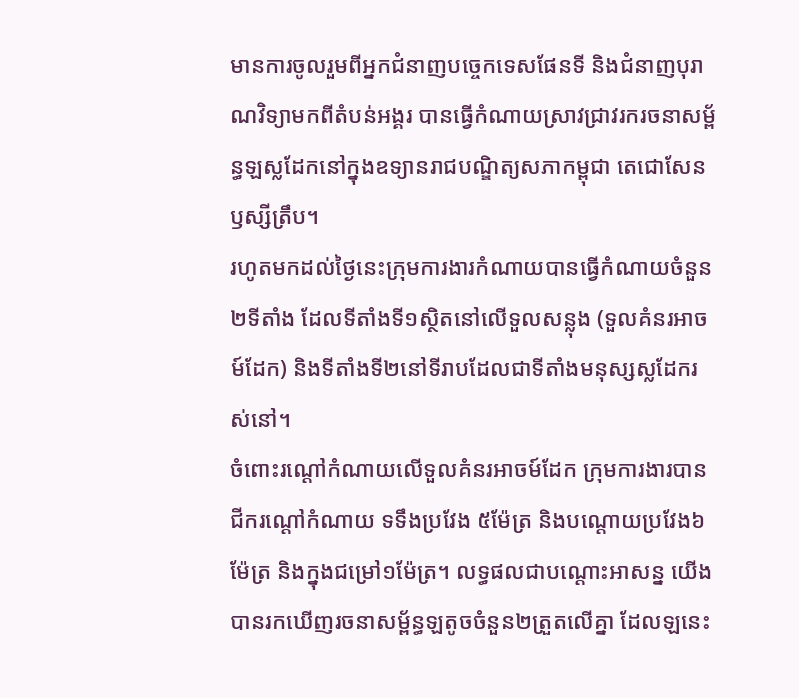មានការចូលរួមពីអ្នកជំនាញបច្ចេកទេសផែនទី និងជំនាញបុរាណវិទ្យាមកពីតំបន់អង្គរ បានធ្វើកំណាយស្រាវជ្រាវរករចនាសម្ព័ន្ធឡស្លដែកនៅក្នុងឧទ្យានរាជបណ្ឌិត្យសភាកម្ពុជា តេជោសែន ឫស្សីត្រឹប។
រហូតមកដល់ថ្ងៃនេះក្រុមការងារកំណាយបានធ្វើកំណាយចំនួន២ទីតាំង ដែលទីតាំងទី១ស្ថិតនៅលើទួលសន្លុង (ទួលគំនរអាចម៍ដែក) និងទីតាំងទី២នៅទីរាបដែលជាទីតាំងមនុស្សស្លដែករស់នៅ។
ចំពោះរណ្ដៅកំណាយលើទួលគំនរអាចម៍ដែក ក្រុមការងារបានជីករណ្ដៅកំណាយ ទទឹងប្រវែង ៥ម៉ែត្រ និងបណ្ដោយប្រវែង៦ម៉ែត្រ និងក្នុងជម្រៅ១ម៉ែត្រ។ លទ្ធផលជាបណ្ដោះអាសន្ន យើងបានរកឃើញរចនាសម្ព័ន្ធឡតូចចំនួន២ត្រួតលើគ្នា ដែលឡនេះ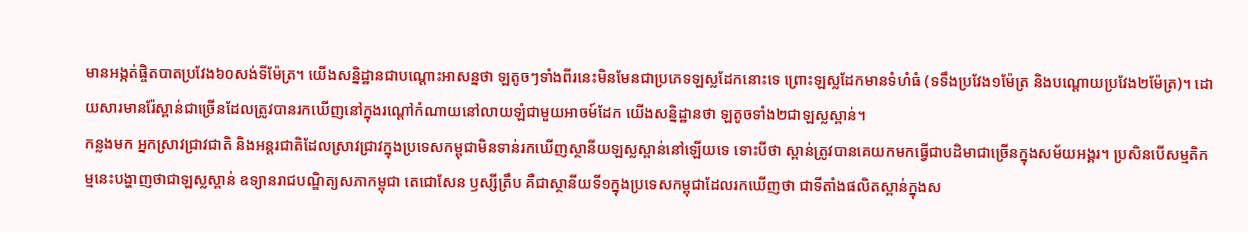មានអង្កត់ផ្ចិតបាតប្រវែង៦០សង់ទីម៉ែត្រ។ យើងសន្និដ្ឋានជាបណ្ដោះអាសន្នថា ឡតូចៗទាំងពីរនេះមិនមែនជាប្រភេទឡស្លដែកនោះទេ ព្រោះឡស្លដែកមានទំហំធំ (ទទឹងប្រវែង១ម៉ែត្រ និងបណ្ដោយប្រវែង២ម៉ែត្រ)។ ដោយសារមានរ៉ែស្ពាន់ជាច្រើនដែលត្រូវបានរកឃើញនៅក្នុងរណ្ដៅកំណាយនៅលាយឡំជាមួយអាចម៍ដែក យើងសន្និដ្ឋានថា ឡតូចទាំង២ជាឡស្លស្ពាន់។
កន្លងមក អ្នកស្រាវជ្រាវជាតិ និងអន្ដរជាតិដែលស្រាវជ្រាវក្នុងប្រទេសកម្ពុជាមិនទាន់រកឃើញស្ថានីយឡស្លស្ពាន់នៅឡើយទេ ទោះបីថា ស្ពាន់ត្រូវបានគេយកមកធ្វើជាបដិមាជាច្រើនក្នុងសម័យអង្គរ។ ប្រសិនបើសម្មតិកម្មនេះបង្ហាញថាជាឡស្លស្ពាន់ ឧទ្យានរាជបណ្ឌិត្យសភាកម្ពុជា តេជោសែន ឫស្សីត្រឹប គឺជាស្ថានីយទី១ក្នុងប្រទេសកម្ពុជាដែលរកឃើញថា ជាទីតាំងផលិតស្ពាន់ក្នុងស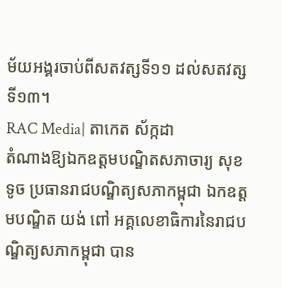ម័យអង្គរចាប់ពីសតវត្សទី១១ ដល់សតវត្សទី១៣។
RAC Media| តាកេត ស័ក្កដា
តំណាងឱ្យឯកឧត្ដមបណ្ឌិតសភាចារ្យ សុខ ទូច ប្រធានរាជបណ្ឌិត្យសភាកម្ពុជា ឯកឧត្តមបណ្ឌិត យង់ ពៅ អគ្គលេខាធិការនៃរាជបណ្ឌិត្យសភាកម្ពុជា បាន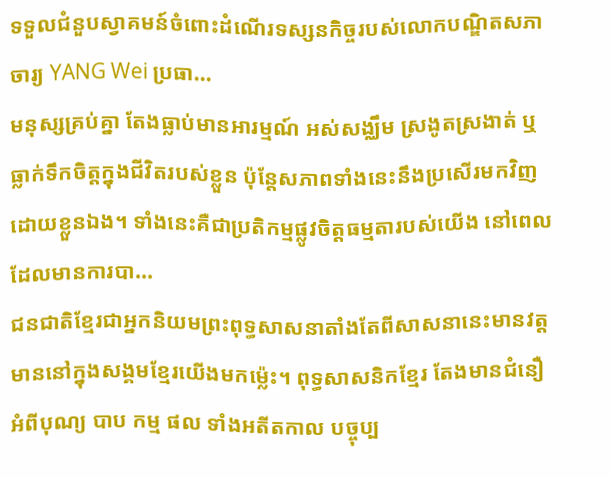ទទួលជំនួបស្វាគមន៍ចំពោះដំណើរទស្សនកិច្ចរបស់លោកបណ្ឌិតសភាចារ្យ YANG Wei ប្រធា...
មនុស្សគ្រប់គ្នា តែងធ្លាប់មានអារម្មណ៍ អស់សង្ឈឹម ស្រងូតស្រងាត់ ឬធ្លាក់ទឹកចិត្តក្នុងជីវិតរបស់ខ្លួន ប៉ុន្តែសភាពទាំងនេះនឹងប្រសើរមកវិញដោយខ្លួនឯង។ ទាំងនេះគឺជាប្រតិកម្មផ្លូវចិត្តធម្មតារបស់យើង នៅពេលដែលមានការបា...
ជនជាតិខ្មែរជាអ្នកនិយមព្រះពុទ្ធសាសនាតាំងតែពីសាសនានេះមានវត្តមាននៅក្នុងសង្គមខ្មែរយើងមកម៉្លេះ។ ពុទ្ធសាសនិកខ្មែរ តែងមានជំនឿអំពីបុណ្យ បាប កម្ម ផល ទាំងអតីតកាល បច្ចុប្ប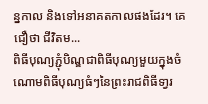ន្នកាល និងទៅអនាគតកាលផងដែរ។ គេជឿថា ជីវិតម...
ពិធីបុណ្យភ្ជុំបិណ្ឌជាពិធីបុណ្យមួយក្នុងចំណោមពិធីបុណ្យធំៗនៃព្រះរាជពិធីទា្វរ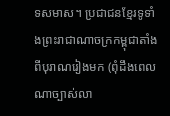ទសមាស។ ប្រជាជនខ្មែរទូទាំងព្រះរាជាណាចក្រកម្ពុជាតាំងពីបុរាណរៀងមក (ពុំដឹងពេលណាច្បាស់លា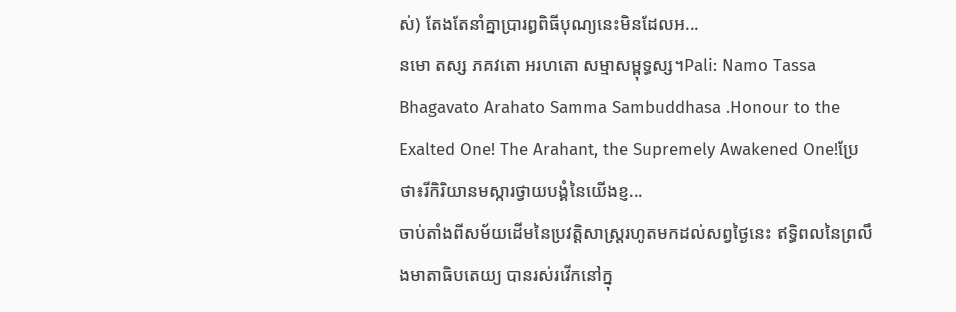ស់) តែងតែនាំគ្នាប្រារព្ធពិធីបុណ្យនេះមិនដែលអ...
នមោ តស្ស ភគវតោ អរហតោ សម្មាសម្ពុទ្ធស្ស។Pali: Namo Tassa Bhagavato Arahato Samma Sambuddhasa .Honour to the Exalted One! The Arahant, the Supremely Awakened One!ប្រែថា៖រីកិរិយានមស្ការថ្វាយបង្គំនៃយើងខ្ញ...
ចាប់តាំងពីសម័យដើមនៃប្រវត្តិសាស្ត្ររហូតមកដល់សព្វថ្ងៃនេះ ឥទ្ធិពលនៃព្រលឹងមាតាធិបតេយ្យ បានរស់រវើកនៅក្នុ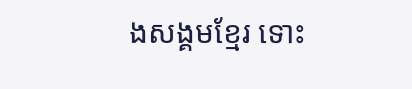ងសង្គមខ្មែរ ទោះ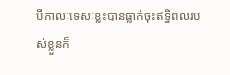បីកាលៈទេសៈខ្លះបានធ្លាក់ចុះឥទ្ធិពលរបស់ខ្លួនក៏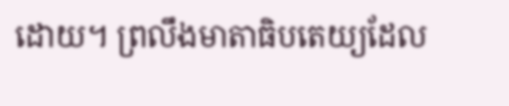ដោយ។ ព្រលឹងមាតាធិបតេយ្យដែល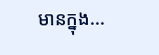មានក្នុង...